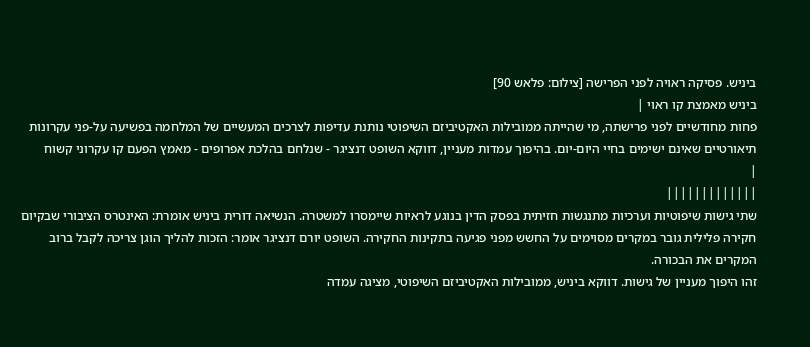ביניש. פסיקה ראויה לפני הפרישה [צילום: פלאש 90]
ביניש מאמצת קו ראוי |
פחות מחודשיים לפני פרישתה, מי שהייתה ממובילות האקטיביזם השיפוטי נותנת עדיפות לצרכים המעשיים של המלחמה בפשיעה על-פני עקרונות תיאורטיים שאינם ישימים בחיי היום-יום. בהיפוך עמדות מעניין, דווקא השופט דנציגר - שנלחם בהלכת אפרופים - מאמץ הפעם קו עקרוני קשוח
|
|||||||||||||
שתי גישות שיפוטיות וערכיות מתנגשות חזיתית בפסק הדין בנוגע לראיות שיימסרו למשטרה. הנשיאה דורית ביניש אומרת: האינטרס הציבורי שבקיום חקירה פלילית גובר במקרים מסוימים על החשש מפני פגיעה בתקינות החקירה. השופט יורם דנציגר אומר: הזכות להליך הוגן צריכה לקבל ברוב המקרים את הבכורה.
זהו היפוך מעניין של גישות. דווקא ביניש, ממובילות האקטיביזם השיפוטי, מציגה עמדה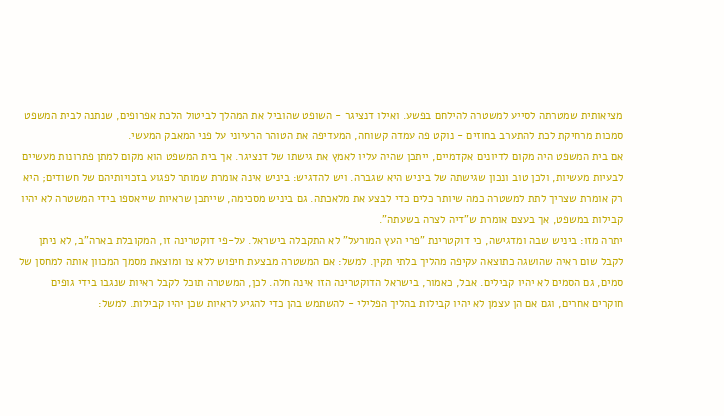מציאותית שמטרתה לסייע למשטרה להילחם בפשע. ואילו דנציגר - השופט שהוביל את המהלך לביטול הלכת אפרופים, שנתנה לבית המשפט סמכות מרחיקת לכת להתערב בחוזים - נוקט פה עמדה קשוחה, המעדיפה את הטוהר הרעיוני על פני המאבק המעשי.
אם בית המשפט היה מקום לדיונים אקדמיים, ייתכן שהיה עליו לאמץ את גישתו של דנציגר. אך בית המשפט הוא מקום למתן פתרונות מעשיים לבעיות מעשיות, ולכן טוב ונכון שגישתה של ביניש היא שגברה. ויש להדגיש: ביניש אינה אומרת שמותר לפגוע בזכויותיהם של חשודים; היא רק אומרת שצריך לתת למשטרה כמה שיותר כלים כדי לבצע את מלאכתה. גם ביניש מסכימה, שייתכן שראיות שייאספו בידי המשטרה לא יהיו קבילות במשפט, אך בעצם אומרת ש"דיה לצרה בשעתה".
יתרה מזו: ביניש שבה ומדגישה, כי דוקטרינת "פרי העץ המורעל" לא התקבלה בישראל. על-פי דוקטרינה זו, המקובלת בארה"ב, לא ניתן לקבל שום ראיה שהושגה כתוצאה עקיפה מהליך בלתי תקין. למשל: אם המשטרה מבצעת חיפוש ללא צו ומוצאת מסמך המכוון אותה למחסן של סמים, גם הסמים לא יהיו קבילים. אבל, כאמור, בישראל הדוקטרינה הזו אינה חלה. לכן, המשטרה תוכל לקבל ראיות שנגבו בידי גופים חוקרים אחרים, וגם אם הן עצמן לא יהיו קבילות בהליך הפלילי - להשתמש בהן כדי להגיע לראיות שכן יהיו קבילות. למשל: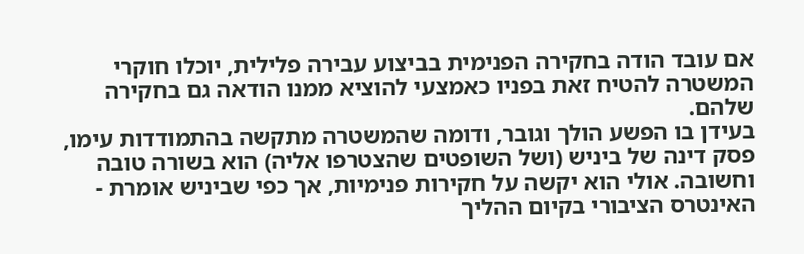אם עובד הודה בחקירה הפנימית בביצוע עבירה פלילית, יוכלו חוקרי המשטרה להטיח זאת בפניו כאמצעי להוציא ממנו הודאה גם בחקירה שלהם.
בעידן בו הפשע הולך וגובר, ודומה שהמשטרה מתקשה בהתמודדות עימו, פסק דינה של ביניש (ושל השופטים שהצטרפו אליה) הוא בשורה טובה וחשובה. אולי הוא יקשה על חקירות פנימיות, אך כפי שביניש אומרת - האינטרס הציבורי בקיום ההליך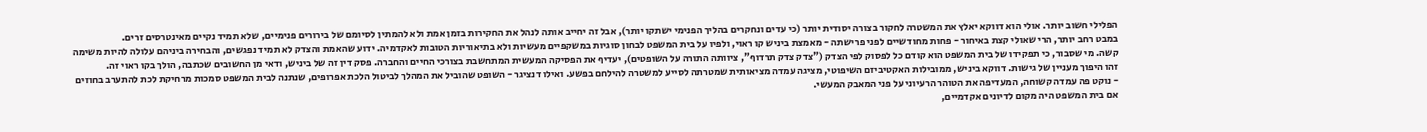הפלילי חשוב יותר. אולי הוא דווקא יאלץ את המשטרה לחקור בצורה יסודית יותר (כי עדים ונחקרים בהליך הפנימי ישתקו יותר), אבל זה יחייב אותה לנהל את החקירות בזמן אמת ולא להמתין לסיומם של בירורים פנימיים, שלא תמיד נקיים מאינטרסים זרים.
במבט רחב יותר, הרי שאולי קצת באיחור - פחות מחודשיים לפני פרישתה - מאמצת ביניש קו ראוי, ולפיו על בית המשפט לבחון סוגיות במשקפיים מעשיות ולא בתיאוריות הטובות לאקדמיה. ידוע שהאמת והצדק לא תמיד נפגשים, והבחירה ביניהם עלולה להיות משימה קשה. מי שסבור, כי תפקידו של בית המשפט הוא קודם כל לפסוק לפי הצדק ("צדק צדק תרדוף", ציוותה התורה על השופטים), יעדיף את הפסיקה המעשית המתחשבת בצורכי החיים והחברה. פסק דין זה של ביניש, ודאי מן החשובים שכתבה, הולך בקו ראוי זה.
זהו היפוך מעניין של גישות. דווקא ביניש, ממובילות האקטיביזם השיפוטי, מציגה עמדה מציאותית שמטרתה לסייע למשטרה להילחם בפשע. ואילו דנציגר - השופט שהוביל את המהלך לביטול הלכת אפרופים, שנתנה לבית המשפט סמכות מרחיקת לכת להתערב בחוזים - נוקט פה עמדה קשוחה, המעדיפה את הטוהר הרעיוני על פני המאבק המעשי.
אם בית המשפט היה מקום לדיונים אקדמיים,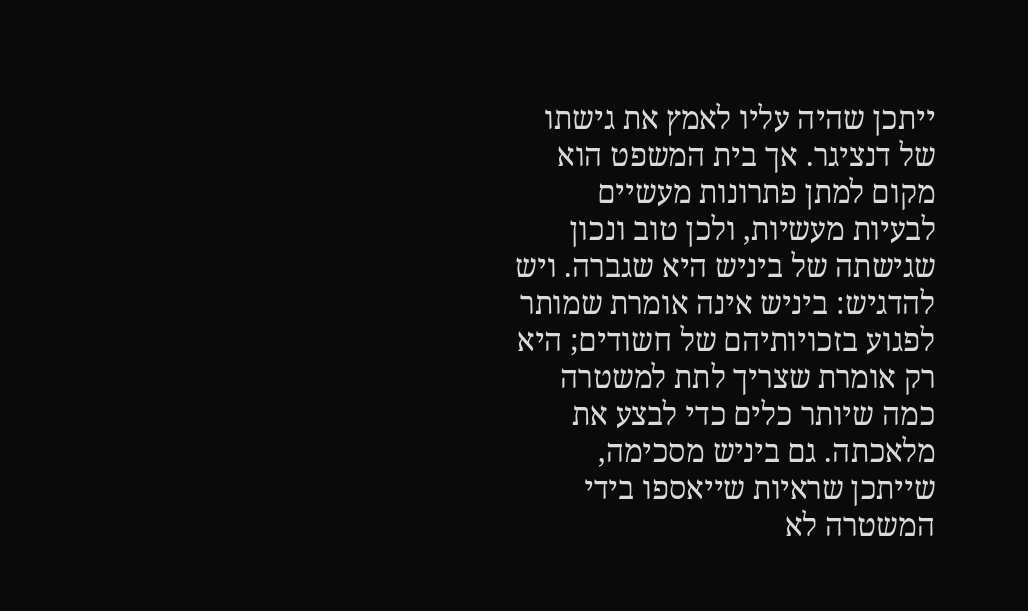ייתכן שהיה עליו לאמץ את גישתו של דנציגר. אך בית המשפט הוא מקום למתן פתרונות מעשיים לבעיות מעשיות, ולכן טוב ונכון שגישתה של ביניש היא שגברה. ויש להדגיש: ביניש אינה אומרת שמותר לפגוע בזכויותיהם של חשודים; היא רק אומרת שצריך לתת למשטרה כמה שיותר כלים כדי לבצע את מלאכתה. גם ביניש מסכימה, שייתכן שראיות שייאספו בידי המשטרה לא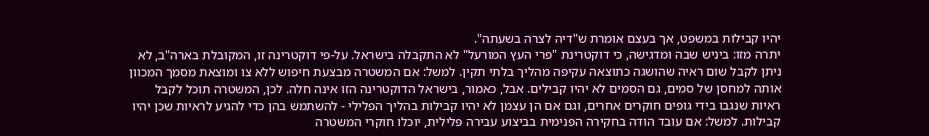יהיו קבילות במשפט, אך בעצם אומרת ש"דיה לצרה בשעתה".
יתרה מזו: ביניש שבה ומדגישה, כי דוקטרינת "פרי העץ המורעל" לא התקבלה בישראל. על-פי דוקטרינה זו, המקובלת בארה"ב, לא ניתן לקבל שום ראיה שהושגה כתוצאה עקיפה מהליך בלתי תקין. למשל: אם המשטרה מבצעת חיפוש ללא צו ומוצאת מסמך המכוון אותה למחסן של סמים, גם הסמים לא יהיו קבילים. אבל, כאמור, בישראל הדוקטרינה הזו אינה חלה. לכן, המשטרה תוכל לקבל ראיות שנגבו בידי גופים חוקרים אחרים, וגם אם הן עצמן לא יהיו קבילות בהליך הפלילי - להשתמש בהן כדי להגיע לראיות שכן יהיו קבילות. למשל: אם עובד הודה בחקירה הפנימית בביצוע עבירה פלילית, יוכלו חוקרי המשטרה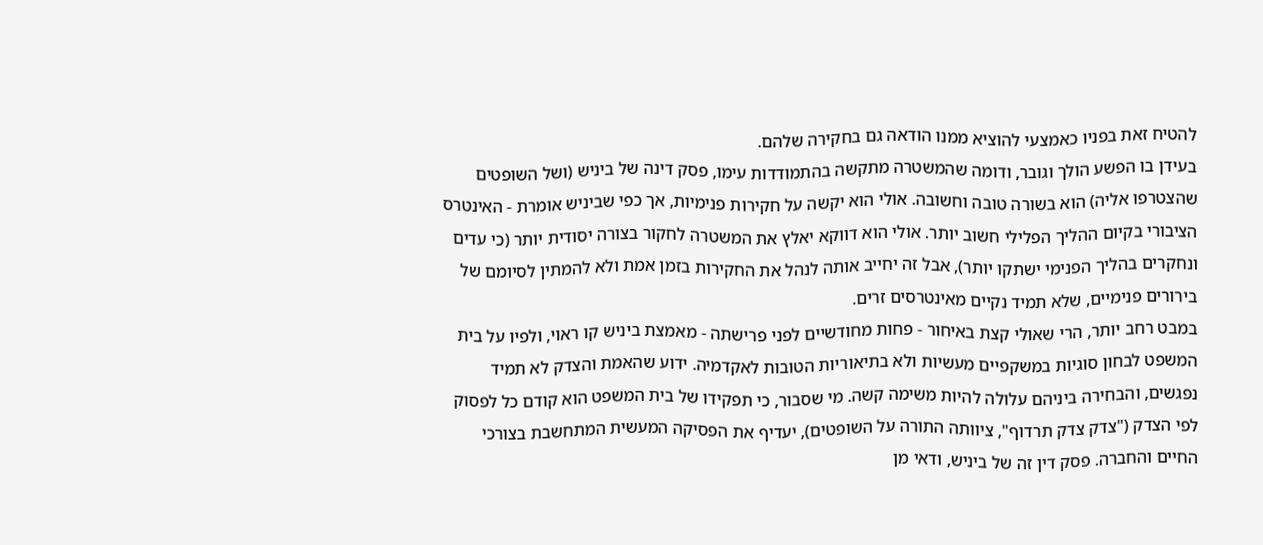להטיח זאת בפניו כאמצעי להוציא ממנו הודאה גם בחקירה שלהם.
בעידן בו הפשע הולך וגובר, ודומה שהמשטרה מתקשה בהתמודדות עימו, פסק דינה של ביניש (ושל השופטים שהצטרפו אליה) הוא בשורה טובה וחשובה. אולי הוא יקשה על חקירות פנימיות, אך כפי שביניש אומרת - האינטרס הציבורי בקיום ההליך הפלילי חשוב יותר. אולי הוא דווקא יאלץ את המשטרה לחקור בצורה יסודית יותר (כי עדים ונחקרים בהליך הפנימי ישתקו יותר), אבל זה יחייב אותה לנהל את החקירות בזמן אמת ולא להמתין לסיומם של בירורים פנימיים, שלא תמיד נקיים מאינטרסים זרים.
במבט רחב יותר, הרי שאולי קצת באיחור - פחות מחודשיים לפני פרישתה - מאמצת ביניש קו ראוי, ולפיו על בית המשפט לבחון סוגיות במשקפיים מעשיות ולא בתיאוריות הטובות לאקדמיה. ידוע שהאמת והצדק לא תמיד נפגשים, והבחירה ביניהם עלולה להיות משימה קשה. מי שסבור, כי תפקידו של בית המשפט הוא קודם כל לפסוק לפי הצדק ("צדק צדק תרדוף", ציוותה התורה על השופטים), יעדיף את הפסיקה המעשית המתחשבת בצורכי החיים והחברה. פסק דין זה של ביניש, ודאי מן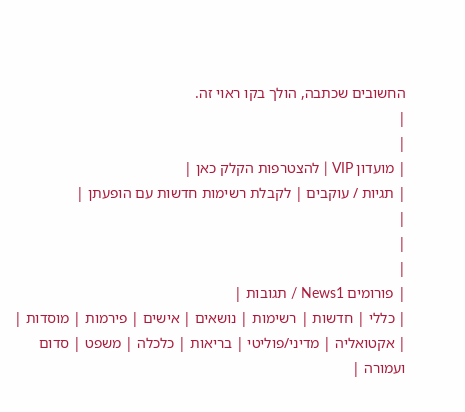החשובים שכתבה, הולך בקו ראוי זה.
|
|
| מועדון VIP | להצטרפות הקלק כאן |
| תגיות / עוקבים | לקבלת רשימות חדשות עם הופעתן |
|
|
|
| פורומים News1 / תגובות |
| כללי | חדשות | רשימות | נושאים | אישים | פירמות | מוסדות |
| אקטואליה | מדיני/פוליטי | בריאות | כלכלה | משפט | סדום ועמורה |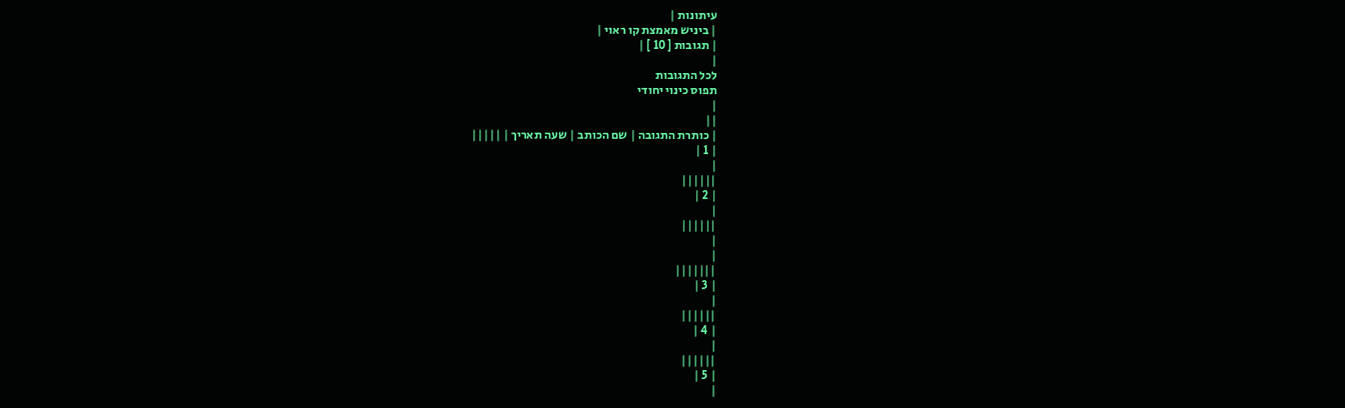עיתונות |
| ביניש מאמצת קו ראוי |
| תגובות [ 10 ] |
|
לכל התגובות
תפוס כינוי יחודי
|
||
| כותרת התגובה | שם הכותב | שעה תאריך | |||||
| 1 |
|
||||||
| 2 |
|
||||||
|
|
|||||||
| 3 |
|
||||||
| 4 |
|
||||||
| 5 |
|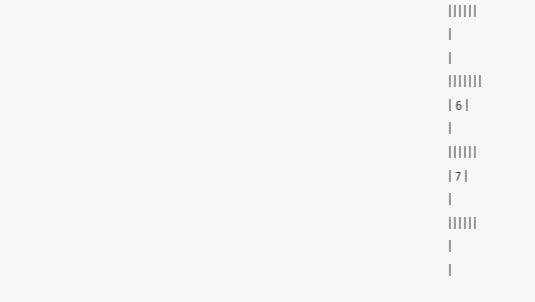||||||
|
|
|||||||
| 6 |
|
||||||
| 7 |
|
||||||
|
|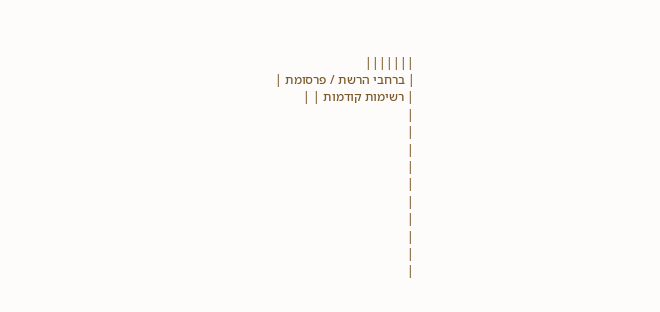|||||||
| ברחבי הרשת / פרסומת |
| רשימות קודמות | |
|
|
|
|
|
|
|
|
|
|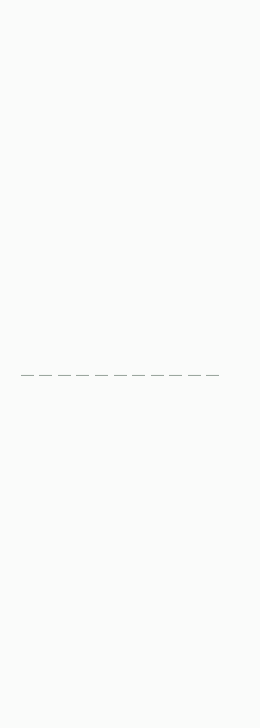|
|
|
|
|
|
|
|
|
|
|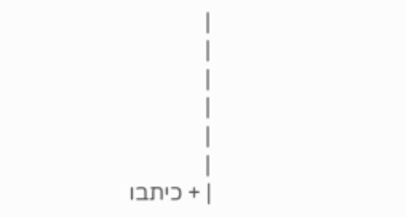|
|
|
|
|
|
| + כיתבו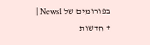בפורומים של News1 | + חדשות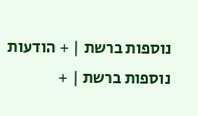נוספות ברשת | + הודעות נוספות ברשת | +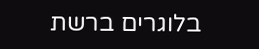בלוגרים ברשת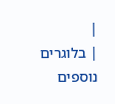|
| בלוגרים נוספים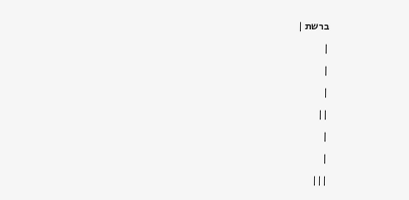ברשת |
|
|
|
||
|
|
|||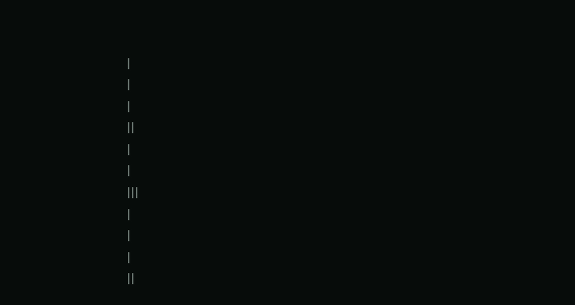|
|
|
||
|
|
|||
|
|
|
||